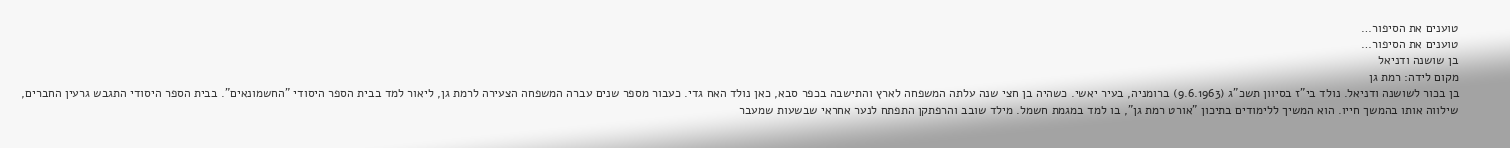טוענים את הסיפור…
טוענים את הסיפור…
בן שושנה ודניאל
מקום לידה: רמת גן
בן בכור לשושנה ודניאל. נולד בי"ז בסיוון תשכ"ג (9.6.1963) ברומניה, בעיר יאשי. כשהיה בן חצי שנה עלתה המשפחה לארץ והתישבה בכפר סבא, כאן נולד האח גדי. כעבור מספר שנים עברה המשפחה הצעירה לרמת גן, ליאור למד בבית הספר היסודי "החשמונאים". בבית הספר היסודי התגבש גרעין החברים, שילווה אותו בהמשך חייו. הוא המשיך ללימודים בתיכון "אורט רמת גן", בו למד במגמת חשמל. מילד שובב והרפתקן התפתח לנער אחראי שבשעות שמעבר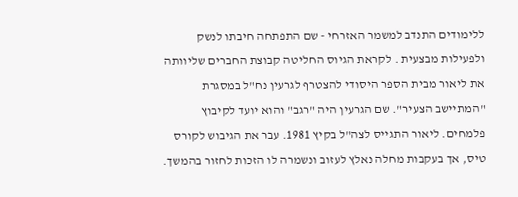ללימודים התנדב למשמר האזרחי - שם התפתחה חיבתו לנשק ולפעילות מבצעית . לקראת הגיוס החליטה קבוצת החברים שליוותה את ליאור מבית הספר היסודי להצטרף לגרעין נח"ל במסגרת "המתיישב הצעיר". שם הגרעין היה "רגב" והוא יועד לקיבוץ פלמחים. ליאור התגייס לצה"ל בקיץ 1981. עבר את הגיבוש לקורס טיס, אך בעקבות מחלה נאלץ לעזוב ונשמרה לו הזכות לחזור בהמשך.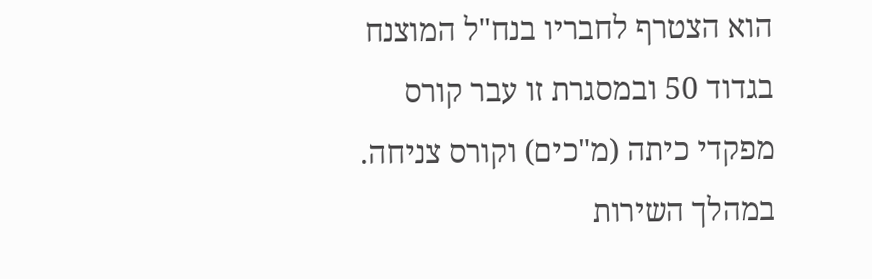הוא הצטרף לחבריו בנח"ל המוצנח בגדוד 50 ובמסגרת זו עבר קורס מפקדי כיתה (מ"כים) וקורס צניחה. במהלך השירות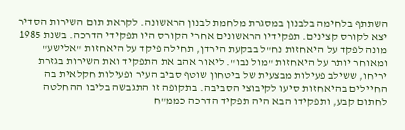השתתף בלחימה בלבנון במסגרת מלחמת לבנון הראשונה. לקראת תום השירות הסדיר יצא לקורס קצינים. תפקידיו הראשונים אחרי הקורס היו תפקידי הדרכה. בשנת 1985 מונה לפקד על היאחזות נח"ל בבקעת הירדן, תחילה פיקד על היאחזות "אלישע" ומאוחר יותר על היאחזות "מול נבו". ליאור אהב את התפקיד ואת השירות בגזרת יריחו, ששילב פעילות מבצעית של ביטחון שוטף סביב העיר ופעילות חקלאית בה החיילים בהיאחזות סיעו לקיבוצי הסביבה. בתקופה זו התגבשה בליבו ההחלטה לחתום קבע, ותפקידו הבא היה תפקיד הדרכה כממ"ח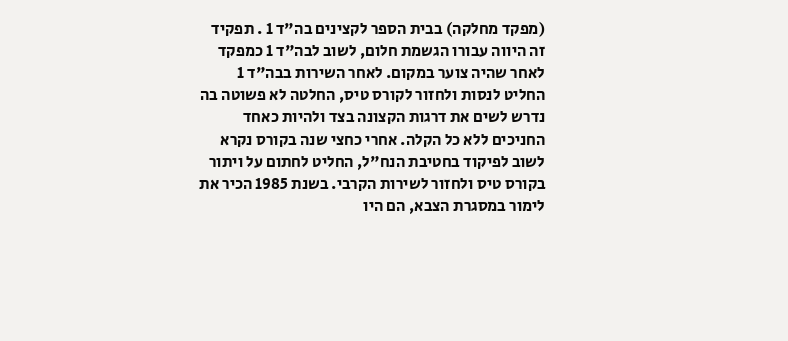(מפקד מחלקה) בבית הספר לקצינים בה"ד 1 . תפקיד זה היווה עבורו הגשמת חלום, לשוב לבה"ד 1 כמפקד לאחר שהיה צוער במקום. לאחר השירות בבה"ד 1 החליט לנסות ולחזור לקורס טיס, החלטה לא פשוטה בה נדרש לשים את דרגות הקצונה בצד ולהיות כאחד החניכים ללא כל הקלה. אחרי כחצי שנה בקורס נקרא לשוב לפיקוד בחטיבת הנח"ל, החליט לחתום על ויתור בקורס טיס ולחזור לשירות הקרבי. בשנת 1985 הכיר את לימור במסגרת הצבא, הם היו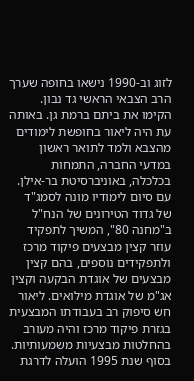לזוג וב-1990 נישאו בחופה שערך הרב הצבאי הראשי גד נבון. הקימו את ביתם ברמת גן. באותה עת היה ליאור בחופשת לימודים מהצבא ולמד לתואר ראשון במדעי החברה, התמחות בכלכלה, באוניברסיטת בר-אילן. עם סיום לימודיו מונה לסמג"ד של גדוד הטירונים של הנח"ל ב"מחנה 80", המשיך לתפקיד עוזר קצין מבצעים פיקוד מרכז ולתפקידים נוספים, בהם קצין מבצעים של אוגדת הבקעה וקצין אג"מ של אוגדת מילואים. ליאור חש סיפוק רב בעבודתו המבצעית בגזרת פיקוד מרכז והיה מעורב בהחלטות מבצעיות משמעותיות. בסוף שנת 1995 הועלה לדרגת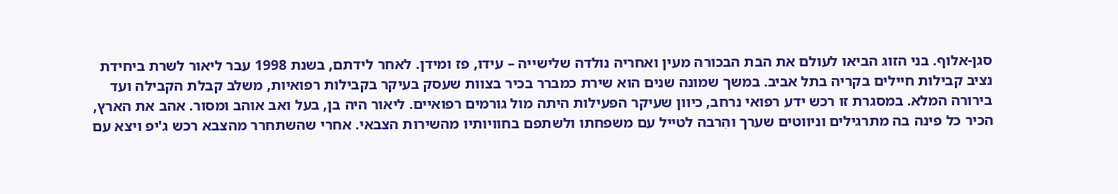סגן-אלוף. בני הזוג הביאו לעולם את הבת הבכורה מעין ואחריה נולדה שלישייה – עידו, פז ומידן. לאחר לידתם, בשנת 1998 עבר ליאור לשרת ביחידת נציב קבילות חיילים בקריה בתל אביב. במשך שמונה שנים הוא שירת כמברר בכיר בצוות שעסק בעיקר בקבילות רפואיות, משלב קבלת הקבילה ועד בירורה המלא. במסגרת זו רכש ידע רפואי נרחב, כיוון שעיקר הפעילות היתה מול גורמים רפואיים. ליאור היה בן, בעל ואב אוהב ומסור. אהב את הארץ, הכיר כל פינה בה מתרגילים וניווטים שערך והִרבה לטייל עם משפחתו ולשתפם בחוויותיו מהשירות הצבאי. אחרי שהשתחרר מהצבא רכש ג'יפ ויצא עם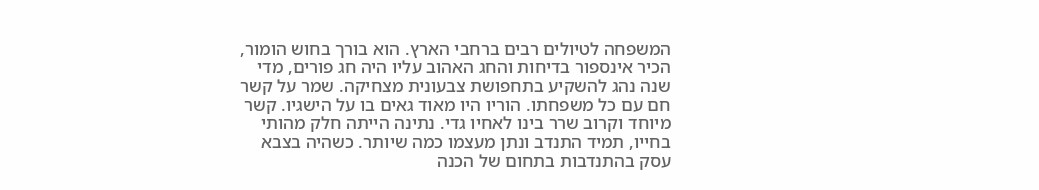המשפחה לטיולים רבים ברחבי הארץ. הוא בורך בחוש הומור, הכיר אינספור בדיחות והחג האהוב עליו היה חג פורים, מדי שנה נהג להשקיע בתחפושת צבעונית מצחיקה. שמר על קשר חם עם כל משפחתו. הוריו היו מאוד גאים בו על הישגיו. קשר מיוחד וקרוב שרר בינו לאחיו גדי. נתינה הייתה חלק מהותי בחייו, תמיד התנדב ונתן מעצמו כמה שיותר. כשהיה בצבא עסק בהתנדבות בתחום של הכנה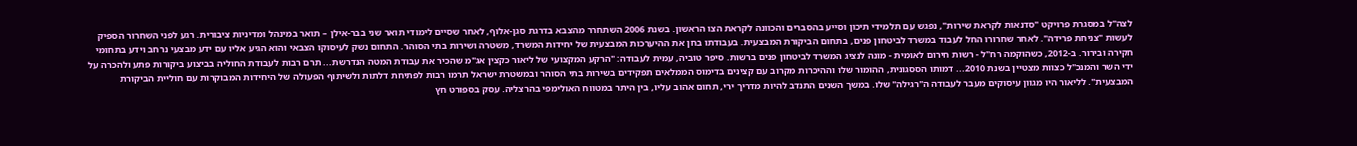לצה"ל במסגרת פרויקט "סדנאות לקראת שירות", נפגש עם תלמידי תיכון וסייע בהסברים והכוונה לקראת הצו הראשון. בשנת 2006 השתחרר מהצבא בדרגת סגן-אלוף, לאחר שסיים לימודי תואר שני בבר-אילן – תואר במינהל ומדיניות ציבורית. רגע לפני השחרור הספיק לעשות "צניחת פרידה". לאחר שחרורו החל לעבוד במשרד לביטחון פנים, בתחום הביקורת המבצעית. בעבודתו בחן את ההיערכות המבצעית של יחידות המשרד, משטרה ושירות בתי הסוהר. התחום נשק לעיסוקו הצבאי והוא הגיע אליו עם ידע מבצעי נרחב וידע בתחומי חקירה ובירור. ב-2012, כשהוקמה רח"ל - רשות חירום לאומית - מונה לנציג המשרד לביטחון פנים ברשות. סיפר טוביה, עמית לעבודה: "הרקע המקצועי של ליאור כקצין אג"מ שהכיר את עבודת המטה הנדרשת... תרם רבות לעבודת החוליה בביצוע ביקורות פתע ולהכרה על ידי השר והמנכ"ל כצוות מצטיין בשנת 2010... דמותו הססגונית, ההומור שלו וההיכרות מקרוב עם קצינים בדימוס הממלאים תפקידים בשירות בתי הסוהר ובמשטרת ישראל תרמו רבות לפתיחת דלתות ולשיתוף הפעולה של היחידות המבוקרות עם חוליית הביקורת המבצעית". לליאור היו מגוון עיסוקים מעבר לעבודה ה"רגילה" שלו. במשך השנים התנדב להיות מדריך ירי, תחום אהוב עליו, בין היתר במטווח האולימפי בהרצליה. עסק בספורט חץ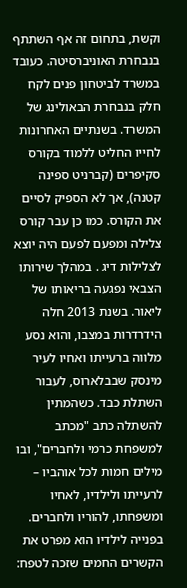וקשת, בתחום זה אף השתתף בנבחרת האוניברסיטה. כעובד במשרד לביטחון פנים לקח חלק בנבחרת הבאולינג של המשרד. בשנתיים האחרונות לחייו החליט ללמוד בקורס סקיפרים (קברניט ספינה קטנה), אך לא הספיק לסיים את הקורס. כמו כן עבר קורס צלילה ומפעם לפעם היה יוצא לצלילות דיג . במהלך שירותו הצבאי נפגעה בריאותו של ליאור. בשנת 2013 חלה הידרדרות במצבו, והוא נסע מלווה ברעייתו ואחיו לעיר מינסק שבבלארוס, לעבור השתלת כבד. כשהמתין להשתלה כתב "מכתב למשפחת כרמי ולחברים", ובו מילים חמות לכל אוהביו – לרעייתו ולילדיו, לאחיו ומשפחתו, להוריו ולחברים. בפנייה לילדיו הוא מפרט את הקשרים החמים שזכה לטפח: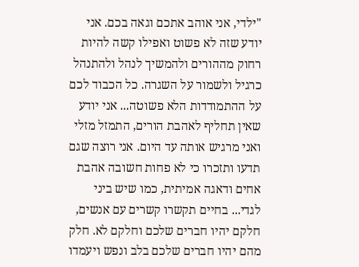"ילדי, אני אוהב אתכם וגאה בכם. אני יודע שזה לא פשוט ואפילו קשה להיות רחוק מההורים ולהמשיך לנהל ולהתנהל כרגיל ולשמור על השגרה. כל הכבוד לכם על ההתמודדות הלא פשוטה... אני יודע שאין תחליף לאהבת הורים, התמזל מזלי ואני מרגיש אותה עד היום. אני רוצה שגם תדעו ותזכרו כי לא פחות חשובה אהבת אחים ודאגה אמיתית, כמו שיש ביני לגדי... בחיים תקשרו קשרים עם אנשים, חלקם יהיו חברים שלכם וחלקם לא. חלק מהם יהיו חברים שלכם בלב ונפש ויעמדו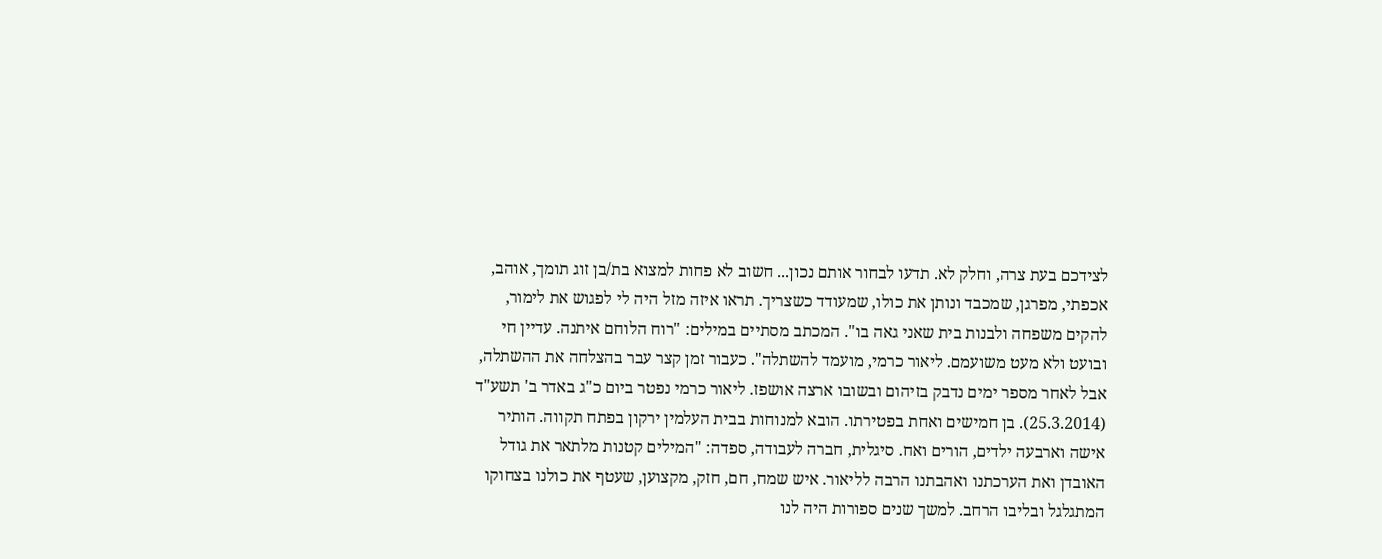לצידכם בעת צרה, וחלק לא. תדעו לבחור אותם נכון... חשוב לא פחות למצוא בת/בן זוג תומך, אוהב, אכפתי, מפרגן, שמכבד ונותן את כולו, שמעודד כשצריך. תראו איזה מזל היה לי לפגוש את לימור, להקים משפחה ולבנות בית שאני גאה בו". המכתב מסתיים במילים: "רוח הלוחם איתנה. עדיין חי ובועט ולא מעט משועמם. ליאור כרמי, מועמד להשתלה". כעבור זמן קצר עבר בהצלחה את ההשתלה, אבל לאחר מספר ימים נדבק בזיהום ובשובו ארצה אושפז. ליאור כרמי נפטר ביום כ"ג באדר ב' תשע"ד (25.3.2014). בן חמישים ואחת בפטירתו. הובא למנוחות בבית העלמין ירקון בפתח תקווה. הותיר אישה וארבעה ילדים, הורים ואח. סיגלית, חברה לעבודה, ספדה: "המילים קטנות מלתאר את גודל האובדן ואת הערכתנו ואהבתנו הרבה לליאור. איש שמח, חם, חזק, מקצוען, שעטף את כולנו בצחוקו המתגלגל ובליבו הרחב. למשך שנים ספורות היה לנו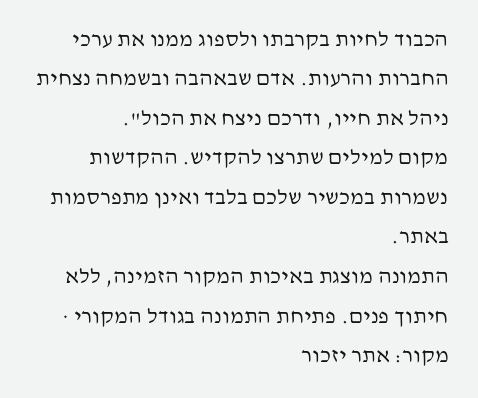הכבוד לחיות בקרבתו ולספוג ממנו את ערכי החברות והרעות. אדם שבאהבה ובשמחה נצחית ניהל את חייו, ודרכם ניצח את הכול".
מקום למילים שתרצו להקדיש. ההקדשות נשמרות במכשיר שלכם בלבד ואינן מתפרסמות באתר.
התמונה מוצגת באיכות המקור הזמינה, ללא חיתוך פנים. פתיחת התמונה בגודל המקורי · מקור: אתר יזכור